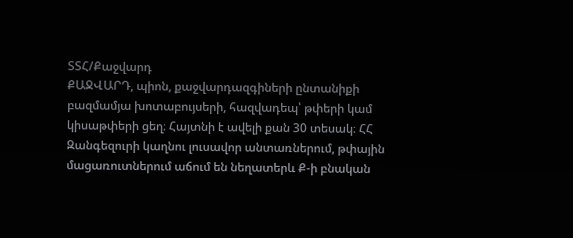ՏՏՀ/Քաջվարդ
ՔԱՋՎԱՐԴ, պիոն, քաջվարդազգիների ընտանիքի բազմամյա խոտաբույսերի, հազվադեպ՝ թփերի կամ կիսաթփերի ցեղ։ Հայտնի է ավելի քան 30 տեսակ։ ՀՀ Զանգեզուրի կաղնու լուսավոր անտառներում, թփային մացառուտներում աճում են նեղատերև Ք-ի բնական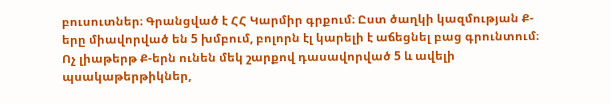բուսուտներ։ Գրանցված է ՀՀ Կարմիր գրքում։ Ըստ ծաղկի կազմության Ք-երը միավորված են 5 խմբում, բոլորն էլ կարելի է աճեցնել բաց գրունտում։
Ոչ լիաթերթ Ք-երն ունեն մեկ շարքով դասավորված 5 և ավելի պսակաթերթիկներ,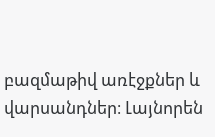բազմաթիվ առէջքներ և վարսանդներ։ Լայնորեն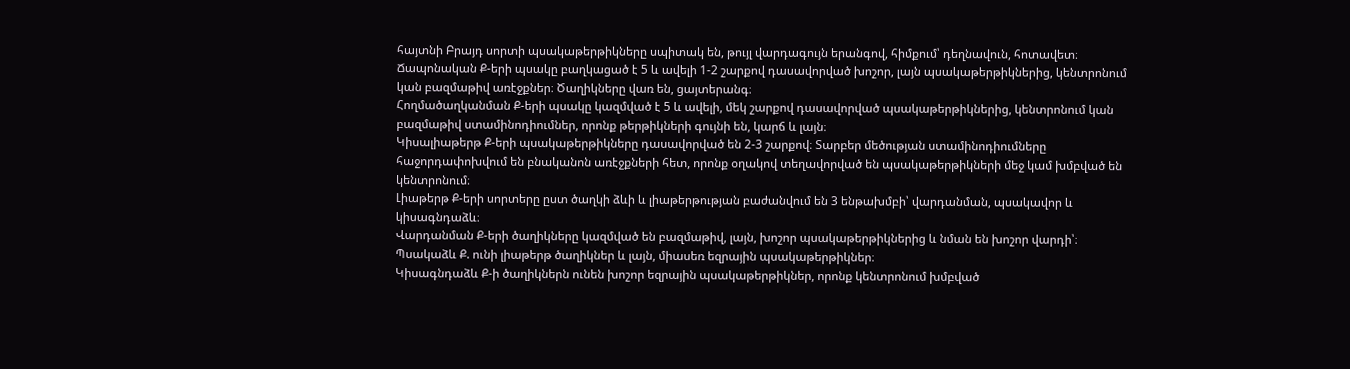հայտնի Բրայդ սորտի պսակաթերթիկները սպիտակ են, թույլ վարդագույն երանգով, հիմքում՝ դեղնավուն, հոտավետ։
Ճապոնական Ք-երի պսակը բաղկացած է 5 և ավելի 1-2 շարքով դասավորված խոշոր, լայն պսակաթերթիկներից, կենտրոնում կան բազմաթիվ առէջքներ։ Ծաղիկները վառ են, ցայտերանգ։
Հողմածաղկանման Ք-երի պսակը կազմված է 5 և ավելի, մեկ շարքով դասավորված պսակաթերթիկներից, կենտրոնում կան բազմաթիվ ստամինոդիումներ, որոնք թերթիկների գույնի են, կարճ և լայն։
Կիսալիաթերթ Ք-երի պսակաթերթիկները դասավորված են 2-3 շարքով։ Տարբեր մեծության ստամինոդիումները հաջորդափոխվում են բնականոն առէջքների հետ, որոնք օղակով տեղավորված են պսակաթերթիկների մեջ կամ խմբված են կենտրոնում։
Լիաթերթ Ք-երի սորտերը ըստ ծաղկի ձևի և լիաթերթության բաժանվում են 3 ենթախմբի՝ վարդանման, պսակավոր և կիսագնդաձև։
Վարդանման Ք-երի ծաղիկները կազմված են բազմաթիվ, լայն, խոշոր պսակաթերթիկներից և նման են խոշոր վարդի՝։
Պսակաձև Ք. ունի լիաթերթ ծաղիկներ և լայն, միասեռ եզրային պսակաթերթիկներ։
Կիսագնդաձև Ք-ի ծաղիկներն ունեն խոշոր եզրային պսակաթերթիկներ, որոնք կենտրոնում խմբված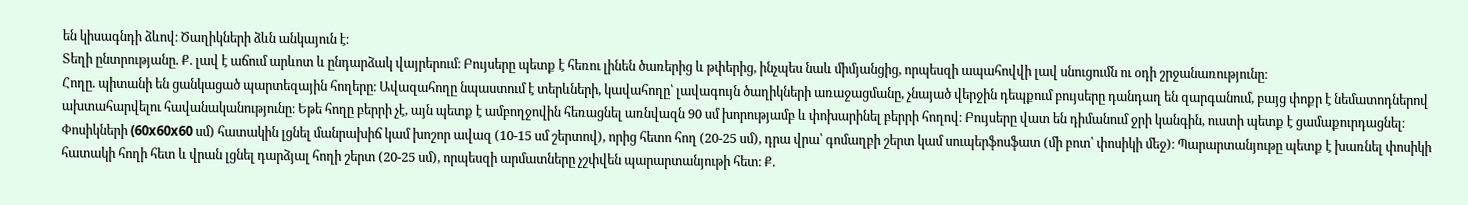են կիսագնդի ձևով։ Ծաղիկների ձևն անկայուն է։
Տեղի ընտրությանը. Ք. լավ է աճում արևոտ և ընդարձակ վայրերում։ Բույսերը պետք է հեռու լինեն ծառերից և թփերից, ինչպես նաև միմյանցից, որպեսզի ապահովվի լավ սնուցումն ու օդի շրջանառությունը։
Հողը. պիտանի են ցանկացած պարտեզային հողերը։ Ավազահողը նպաստում է տերևների, կավահողը՝ լավագույն ծաղիկների առաջացմանը, չնայած վերջին դեպքում բույսերը դանդաղ են զարգանում, բայց փոքր է նեմատոդներով ախտահարվելու հավանականությունը։ Եթե հողը բերրի չէ, այն պետք է ամբողջովին հեռացնել առնվազն 90 սմ խորությամբ և փոխարինել բերրի հողով։ Բույսերը վատ են դիմանում ջրի կանգին, ուստի պետք է ցամաքուրդացնել։ Փոսիկների (60x60x60 սմ) հատակին լցնել մանրախիճ կամ խոշոր ավազ (10-15 սմ շերտով), որից հետո հող (20-25 սմ), դրա վրա՝ գոմաղբի շերտ կամ սուպերֆոսֆատ (մի բոտ՝ փոսիկի մեջ)։ Պարարտանյութը պետք է խառնել փոսիկի հատակի հողի հետ և վրան լցնել դարձյալ հողի շերտ (20-25 սմ), որպեսզի արմատները չշփվեն պարարտանյութի հետ։ Ք.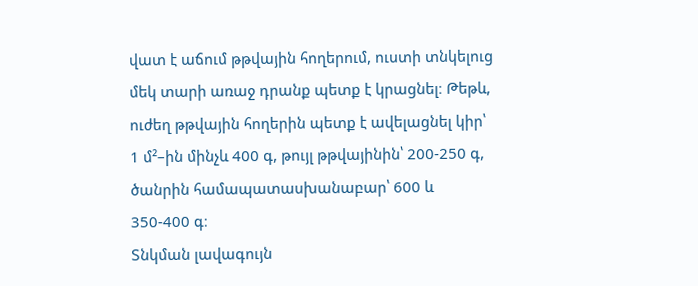վատ է աճում թթվային հողերում, ուստի տնկելուց մեկ տարի առաջ դրանք պետք է կրացնել։ Թեթև, ուժեղ թթվային հողերին պետք է ավելացնել կիր՝ 1 մ²–ին մինչև 400 գ, թույլ թթվայինին՝ 200-250 գ, ծանրին համապատասխանաբար՝ 600 և 350-400 գ։
Տնկման լավագույն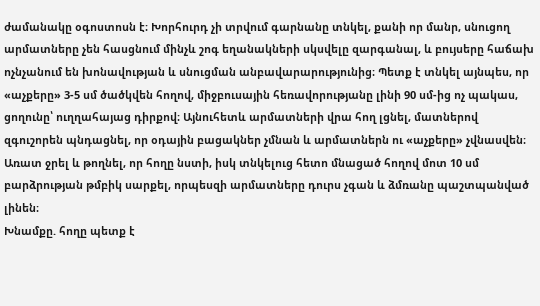ժամանակը օգոստոսն է։ Խորհուրդ չի տրվում գարնանը տնկել, քանի որ մանր, սնուցող արմատները չեն հասցնում մինչև շոգ եղանակների սկսվելը զարգանալ, և բույսերը հաճախ ոչնչանում են խոնավության և սնուցման անբավարարությունից։ Պետք է տնկել այնպես, որ «աչքերը» 3-5 սմ ծածկվեն հողով, միջբուսային հեռավորությանը լինի 90 սմ-ից ոչ պակաս, ցողունը՝ ուղղահայաց դիրքով։ Այնուհետև արմատների վրա հող լցնել, մատներով զգուշորեն պնդացնել, որ օդային բացակներ չմնան և արմատներն ու «աչքերը» չվնասվեն։ Առատ ջրել և թողնել, որ հողը նստի, իսկ տնկելուց հետո մնացած հողով մոտ 10 սմ բարձրության թմբիկ սարքել, որպեսզի արմատները դուրս չգան և ձմռանը պաշտպանված լինեն։
Խնամքը. հողը պետք է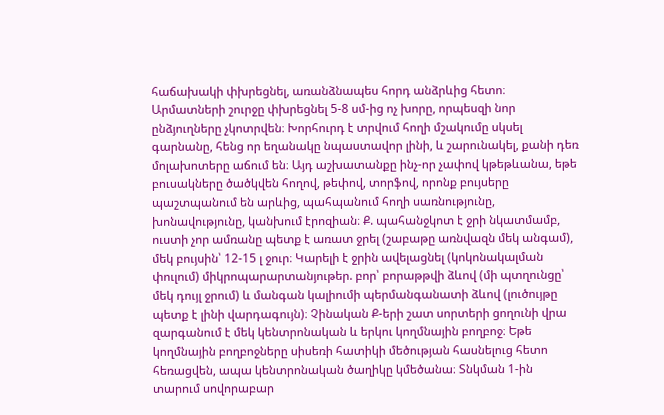հաճախակի փխրեցնել, առանձնապես հորդ անձրևից հետո։ Արմատների շուրջը փխրեցնել 5-8 սմ-ից ոչ խորը, որպեսզի նոր ընձյուղները չկոտրվեն։ Խորհուրդ է տրվում հողի մշակումը սկսել գարնանը, հենց որ եղանակը նպաստավոր լինի, և շարունակել, քանի դեռ մոլախոտերը աճում են։ Այդ աշխատանքը ինչ-որ չափով կթեթևանա, եթե բուսակները ծածկվեն հողով, թեփով, տորֆով, որոնք բույսերը պաշտպանում են արևից, պահպանում հողի սառնությունը, խոնավությունը, կանխում էրոզիան։ Ք. պահանջկոտ է ջրի նկատմամբ, ուստի չոր ամռանը պետք է առատ ջրել (շաբաթը առնվազն մեկ անգամ), մեկ բույսին՝ 12-15 լ ջուր։ Կարելի է ջրին ավելացնել (կոկոնակալման փուլում) միկրոպարարտանյութեր. բոր՝ բորաթթվի ձևով (մի պտղունցը՝ մեկ դույլ ջրում) և մանգան կալիումի պերմանգանատի ձևով (լուծույթը պետք է լինի վարդագույն)։ Չինական Ք-երի շատ սորտերի ցողունի վրա զարգանում է մեկ կենտրոնական և երկու կողմնային բողբոջ։ Եթե կողմնային բողբոջները սիսեռի հատիկի մեծության հասնելուց հետո հեռացվեն, ապա կենտրոնական ծաղիկը կմեծանա։ Տնկման 1-ին տարում սովորաբար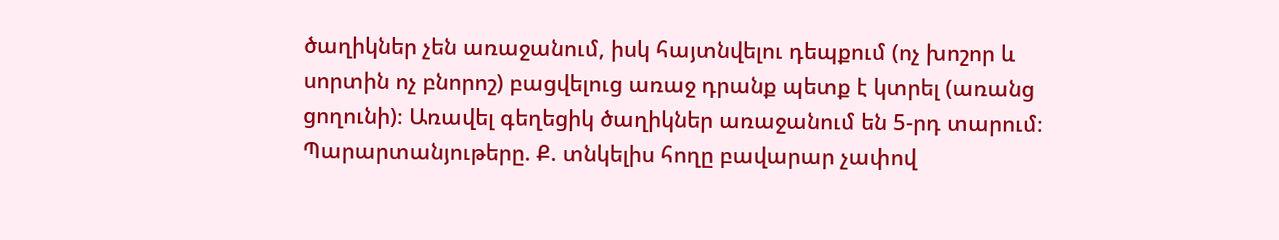ծաղիկներ չեն առաջանում, իսկ հայտնվելու դեպքում (ոչ խոշոր և սորտին ոչ բնորոշ) բացվելուց առաջ դրանք պետք է կտրել (առանց ցողունի)։ Առավել գեղեցիկ ծաղիկներ առաջանում են 5-րդ տարում։
Պարարտանյութերը. Ք. տնկելիս հողը բավարար չափով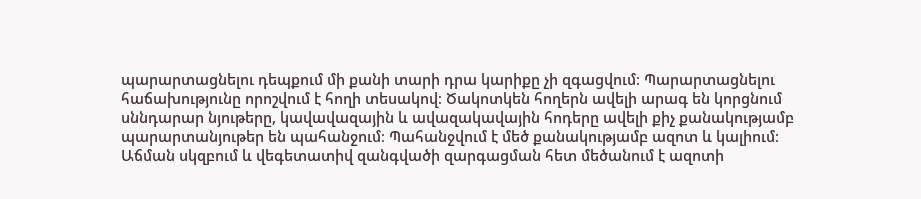պարարտացնելու դեպքում մի քանի տարի դրա կարիքը չի զգացվում։ Պարարտացնելու հաճախությունը որոշվում է հողի տեսակով։ Ծակոտկեն հողերն ավելի արագ են կորցնում սննդարար նյութերը, կավավազային և ավազակավային հոդերը ավելի քիչ քանակությամբ պարարտանյութեր են պահանջում։ Պահանջվում է մեծ քանակությամբ ազոտ և կալիում։ Աճման սկզբում և վեգետատիվ զանգվածի զարգացման հետ մեծանում է ազոտի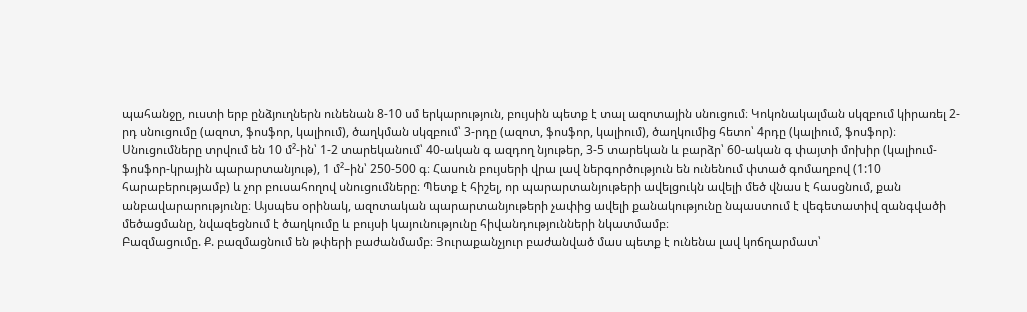պահանջը, ուստի երբ ընձյուղներն ունենան 8-10 սմ երկարություն, բույսին պետք է տալ ազոտային սնուցում։ Կոկոնակալման սկզբում կիրառել 2-րդ սնուցումը (ազոտ, ֆոսֆոր, կալիում), ծաղկման սկզբում՝ 3-րդը (ազոտ, ֆոսֆոր, կալիում), ծաղկումից հետո՝ 4րդը (կալիում, ֆոսֆոր)։ Սնուցումները տրվում են 10 մ²-ին՝ 1-2 տարեկանում՝ 40-ական գ ազդող նյութեր, 3-5 տարեկան և բարձր՝ 60-ական գ փայտի մոխիր (կալիում-ֆոսֆոր-կրային պարարտանյութ), 1 մ²–ին՝ 250-500 գ։ Հասուն բույսերի վրա լավ ներգործություն են ունենում փտած գոմաղբով (1:10 հարաբերությամբ) և չոր բուսահողով սնուցումները։ Պետք է հիշել, որ պարարտանյութերի ավելցուկն ավելի մեծ վնաս է հասցնում, քան անբավարարությունը։ Այսպես օրինակ, ազոտական պարարտանյութերի չափից ավելի քանակությունը նպաստում է վեգետատիվ զանգվածի մեծացմանը, նվազեցնում է ծաղկումը և բույսի կայունությունը հիվանդությունների նկատմամբ։
Բազմացումը. Ք. բազմացնում են թփերի բաժանմամբ։ Յուրաքանչյուր բաժանված մաս պետք է ունենա լավ կոճղարմատ՝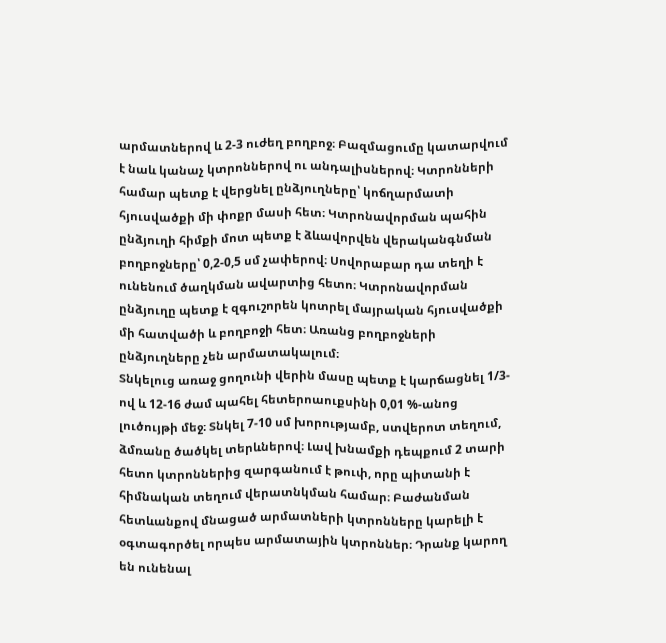արմատներով և 2-3 ուժեղ բողբոջ։ Բազմացումը կատարվում է նաև կանաչ կտրոններով ու անդալիսներով։ Կտրոնների համար պետք է վերցնել ընձյուղները՝ կոճղարմատի հյուսվածքի մի փոքր մասի հետ։ Կտրոնավորման պահին ընձյուղի հիմքի մոտ պետք է ձևավորվեն վերականգնման բողբոջները՝ 0,2-0,5 սմ չափերով։ Սովորաբար դա տեղի է ունենում ծաղկման ավարտից հետո։ Կտրոնավորման ընձյուղը պետք է զգուշորեն կոտրել մայրական հյուսվածքի մի հատվածի և բողբոջի հետ։ Առանց բողբոջների ընձյուղները չեն արմատակալում։
Տնկելուց առաջ ցողունի վերին մասը պետք է կարճացնել 1/3-ով և 12-16 ժամ պահել հետերոաուքսինի 0,01 %-անոց լուծույթի մեջ։ Տնկել 7-10 սմ խորությամբ, ստվերոտ տեղում, ձմռանը ծածկել տերևներով։ Լավ խնամքի դեպքում 2 տարի հետո կտրոններից զարգանում է թուփ, որը պիտանի է հիմնական տեղում վերատնկման համար։ Բաժանման հետևանքով մնացած արմատների կտրոնները կարելի է օգտագործել որպես արմատային կտրոններ։ Դրանք կարող են ունենալ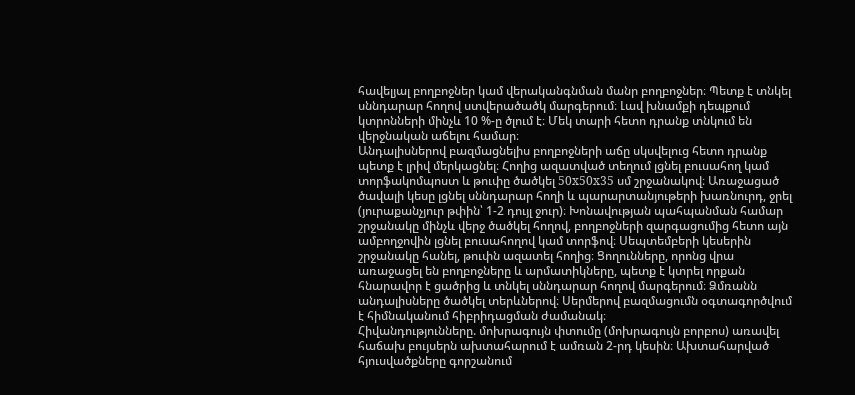հավելյալ բողբոջներ կամ վերականգնման մանր բողբոջներ։ Պետք է տնկել սննդարար հողով ստվերածածկ մարգերում։ Լավ խնամքի դեպքում կտրոնների մինչև 10 %-ը ծլում է։ Մեկ տարի հետո դրանք տնկում են վերջնական աճելու համար։
Անդալիսներով բազմացնելիս բողբոջների աճը սկսվելուց հետո դրանք պետք է լրիվ մերկացնել։ Հողից ազատված տեղում լցնել բուսահող կամ տորֆակոմպոստ և թուփը ծածկել 50x50x35 սմ շրջանակով։ Առաջացած ծավալի կեսը լցնել սննդարար հողի և պարարտանյութերի խառնուրդ, ջրել (յուրաքանչյուր թփին՝ 1-2 դույլ ջուր)։ Խոնավության պահպանման համար շրջանակը մինչև վերջ ծածկել հողով, բողբոջների զարգացումից հետո այն ամբողջովին լցնել բուսահողով կամ տորֆով։ Սեպտեմբերի կեսերին շրջանակը հանել, թուփն ազատել հողից։ Ցողունները, որոնց վրա առաջացել են բողբոջները և արմատիկները, պետք է կտրել որքան հնարավոր է ցածրից և տնկել սննդարար հողով մարգերում։ Ձմռանն անդալիսները ծածկել տերևներով։ Սերմերով բազմացումն օգտագործվում է հիմնականում հիբրիդացման ժամանակ։
Հիվանդությունները. մոխրագույն փտումը (մոխրագույն բորբոս) առավել հաճախ բույսերն ախտահարում է ամռան 2-րդ կեսին։ Ախտահարված հյուսվածքները գորշանում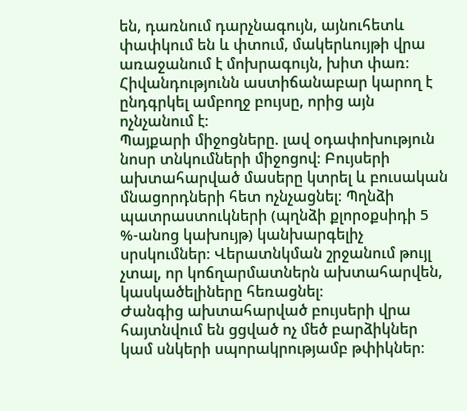են, դառնում դարչնագույն, այնուհետև փափկում են և փտում, մակերևույթի վրա առաջանում է մոխրագույն, խիտ փառ։ Հիվանդությունն աստիճանաբար կարող է ընդգրկել ամբողջ բույսը, որից այն ոչնչանում է։
Պայքարի միջոցները. լավ օդափոխություն նոսր տնկումների միջոցով։ Բույսերի ախտահարված մասերը կտրել և բուսական մնացորդների հետ ոչնչացնել։ Պղնձի պատրաստուկների (պղնձի քլորօքսիդի 5 %-անոց կախույթ) կանխարգելիչ սրսկումներ։ Վերատնկման շրջանում թույլ չտալ, որ կոճղարմատներն ախտահարվեն, կասկածելիները հեռացնել։
Ժանգից ախտահարված բույսերի վրա հայտնվում են ցցված ոչ մեծ բարձիկներ կամ սնկերի սպորակրությամբ թփիկներ։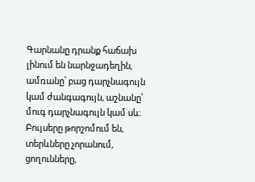Գարնանը դրանք հաճախ լինում են նարնջադեղին, ամռանը՝ բաց դարչնագույն կամ ժանգագույն, աշնանը՝ մուգ դարչնագույն կամ սև։ Բույսերը թորշոմում են, տերևները չորանում, ցողունները,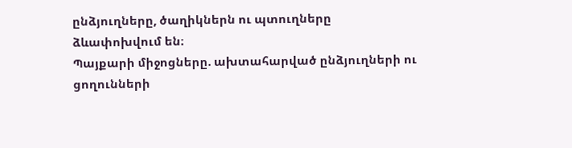ընձյուղները, ծաղիկներն ու պտուղները ձևափոխվում են։
Պայքարի միջոցները. ախտահարված ընձյուղների ու ցողունների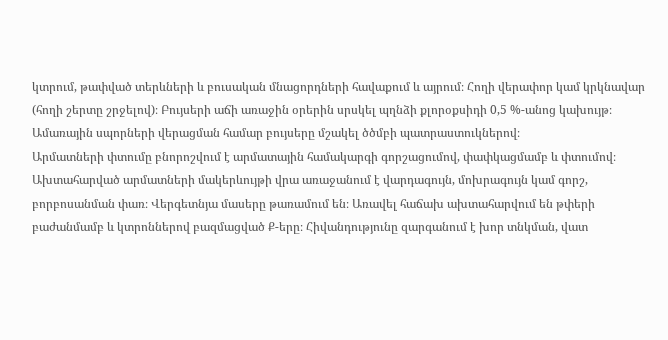կտրում, թափված տերևների և բուսական մնացորդների հավաքում և այրում։ Հողի վերափոր կամ կրկնավար (հողի շերտը շրջելով)։ Բույսերի աճի առաջին օրերին սրսկել պղնձի քլորօքսիդի 0,5 %-անոց կախույթ։ Ամառային սպորների վերացման համար բույսերը մշակել ծծմբի պատրաստուկներով։
Արմատների փտումը բնորոշվում է արմատային համակարգի գորշացումով, փափկացմամբ և փտումով։ Ախտահարված արմատների մակերևույթի վրա առաջանում է վարդագույն, մոխրագույն կամ գորշ, բորբոսանման փառ։ Վերգետնյա մասերը թառամում են։ Առավել հաճախ ախտահարվում են թփերի բաժանմամբ և կտրոններով բազմացված Ք-երը։ Հիվանդությունը զարգանում է խոր տնկման, վատ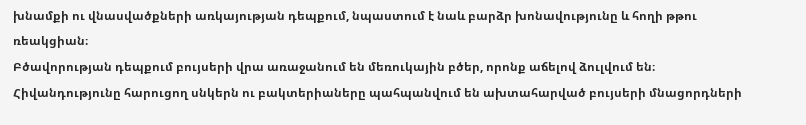խնամքի ու վնասվածքների առկայության դեպքում, նպաստում է նաև բարձր խոնավությունը և հողի թթու ռեակցիան։
Բծավորության դեպքում բույսերի վրա առաջանում են մեռուկային բծեր, որոնք աճելով ձուլվում են։ Հիվանդությունը հարուցող սնկերն ու բակտերիաները պահպանվում են ախտահարված բույսերի մնացորդների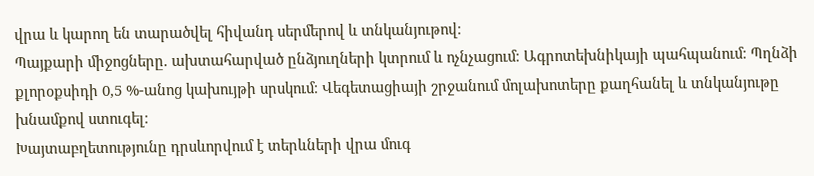վրա և կարող են տարածվել հիվանդ սերմերով և տնկանյութով։
Պայքարի միջոցները. ախտահարված ընձյուղների կտրում և ոչնչացում։ Ագրոտեխնիկայի պահպանում։ Պղնձի քլորօքսիդի 0,5 %-անոց կախույթի սրսկում։ Վեգետացիայի շրջանում մոլախոտերը քաղհանել և տնկանյութը խնամքով ստուգել։
Խայտաբղետությունը դրսևորվում է տերևների վրա մուգ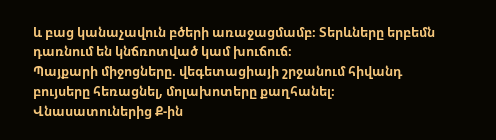և բաց կանաչավուն բծերի առաջացմամբ։ Տերևները երբեմն դառնում են կնճռոտված կամ խուճուճ։
Պայքարի միջոցները. վեգետացիայի շրջանում հիվանդ բույսերը հեռացնել, մոլախոտերը քաղհանել։
Վնասատուներից Ք-ին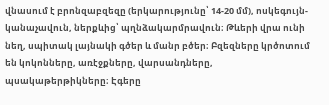վնասում է բրոնզաբզեզը (երկարությունը՝ 14-20 մմ), ոսկեգույն-կանաչավուն, ներքևից՝ պղնձակարմրավուն։ Թևերի վրա ունի նեղ, սպիտակ լայնակի գծեր և մանր բծեր։ Բզեզները կրծոտում են կոկոնները, առէջքները, վարսանդները, պսակաթերթիկները։ Էգերը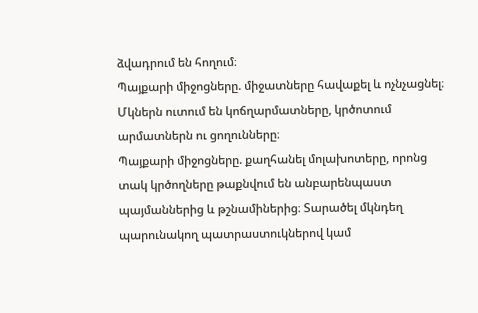ձվադրում են հողում։
Պայքարի միջոցները. միջատները հավաքել և ոչնչացնել։
Մկներն ուտում են կոճղարմատները, կրծոտում արմատներն ու ցողունները։
Պայքարի միջոցները. քաղհանել մոլախոտերը, որոնց տակ կրծողները թաքնվում են անբարենպաստ պայմաններից և թշնամիներից։ Տարածել մկնդեղ պարունակող պատրաստուկներով կամ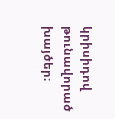կրիսիդով թունավորած խայծեր։